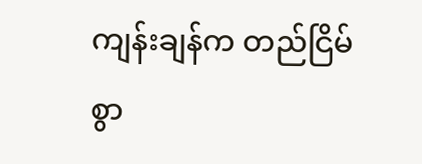ကျန်းချန်က တည်ငြိမ်စွာ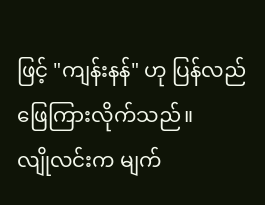ဖြင့် "ကျန်းနန်" ဟု ပြန်လည်ဖြေကြားလိုက်သည်။
လျိုလင်းက မျက်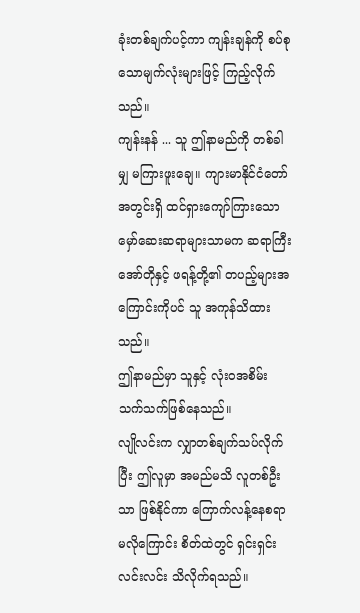ခုံးတစ်ချက်ပင့်ကာ ကျန်းချန်ကို စပ်စုသောမျက်လုံးများဖြင့် ကြည့်လိုက်သည်။
ကျန်းနန် ... သူ ဤနာမည်ကို တစ်ခါမျှ မကြားဖူးချေ။ ကျားမာနိုင်ငံတော်အတွင်းရှိ ထင်ရှားကျော်ကြားသော မှော်ဆေးဆရာများသာမက ဆရာကြီးအော်တိုနှင့် ဖရန့်တို့၏ တပည့်များအကြောင်းကိုပင် သူ အကုန်သိထားသည်။
ဤနာမည်မှာ သူနှင့် လုံးဝအစိမ်းသက်သက်ဖြစ်နေသည်။
လျိုလင်းက လျှာတစ်ချက်သပ်လိုက်ပြီး ဤလူမှာ အမည်မသိ လူတစ်ဦးသာ ဖြစ်နိုင်ကာ ကြောက်လန့်နေစရာ မလိုကြောင်း စိတ်ထဲတွင် ရှင်းရှင်းလင်းလင်း သိလိုက်ရသည်။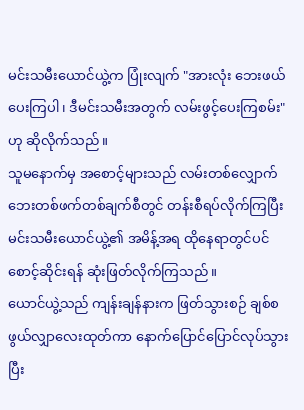မင်းသမီးယောင်ယွဲ့က ပြုံးလျက် "အားလုံး ဘေးဖယ်ပေးကြပါ၊ ဒီမင်းသမီးအတွက် လမ်းဖွင့်ပေးကြစမ်း" ဟု ဆိုလိုက်သည်။
သူမနောက်မှ အစောင့်များသည် လမ်းတစ်လျှောက် ဘေးတစ်ဖက်တစ်ချက်စီတွင် တန်းစီရပ်လိုက်ကြပြီး မင်းသမီးယောင်ယွဲ့၏ အမိန့်အရ ထိုနေရာတွင်ပင် စောင့်ဆိုင်းရန် ဆုံးဖြတ်လိုက်ကြသည်။
ယောင်ယွဲ့သည် ကျန်းချန်နားက ဖြတ်သွားစဉ် ချစ်စဖွယ်လျှာလေးထုတ်ကာ နောက်ပြောင်ပြောင်လုပ်သွားပြီး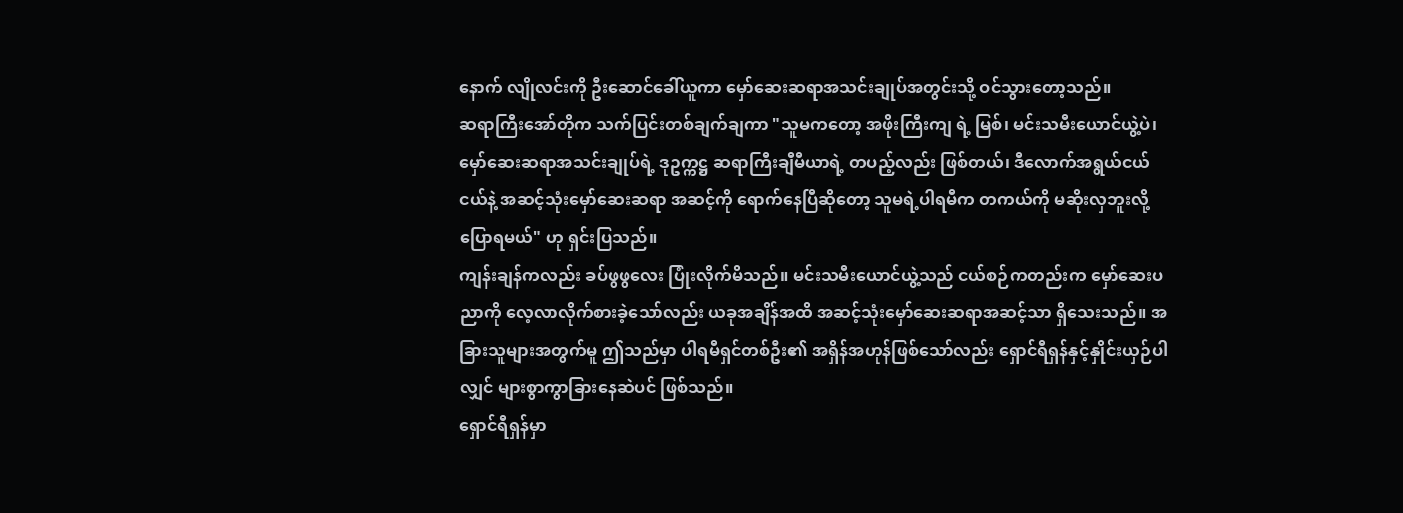နောက် လျိုလင်းကို ဦးဆောင်ခေါ်ယူကာ မှော်ဆေးဆရာအသင်းချုပ်အတွင်းသို့ ဝင်သွားတော့သည်။
ဆရာကြီးအော်တိုက သက်ပြင်းတစ်ချက်ချကာ "သူမကတော့ အဖိုးကြီးကျ ရဲ့ မြစ်၊ မင်းသမီးယောင်ယွဲ့ပဲ၊ မှော်ဆေးဆရာအသင်းချုပ်ရဲ့ ဒုဥက္ကဋ္ဌ ဆရာကြီးချီမီယာရဲ့ တပည့်လည်း ဖြစ်တယ်၊ ဒီလောက်အရွယ်ငယ်ငယ်နဲ့ အဆင့်သုံးမှော်ဆေးဆရာ အဆင့်ကို ရောက်နေပြီဆိုတော့ သူမရဲ့ပါရမီက တကယ်ကို မဆိုးလှဘူးလို့ ပြောရမယ်" ဟု ရှင်းပြသည်။
ကျန်းချန်ကလည်း ခပ်ဖွဖွလေး ပြုံးလိုက်မိသည်။ မင်းသမီးယောင်ယွဲ့သည် ငယ်စဉ်ကတည်းက မှော်ဆေးပညာကို လေ့လာလိုက်စားခဲ့သော်လည်း ယခုအချိန်အထိ အဆင့်သုံးမှော်ဆေးဆရာအဆင့်သာ ရှိသေးသည်။ အခြားသူများအတွက်မူ ဤသည်မှာ ပါရမီရှင်တစ်ဦး၏ အရှိန်အဟုန်ဖြစ်သော်လည်း ရှောင်ရီရှန်နှင့်နှိုင်းယှဉ်ပါလျှင် များစွာကွာခြားနေဆဲပင် ဖြစ်သည်။
ရှောင်ရီရှန်မှာ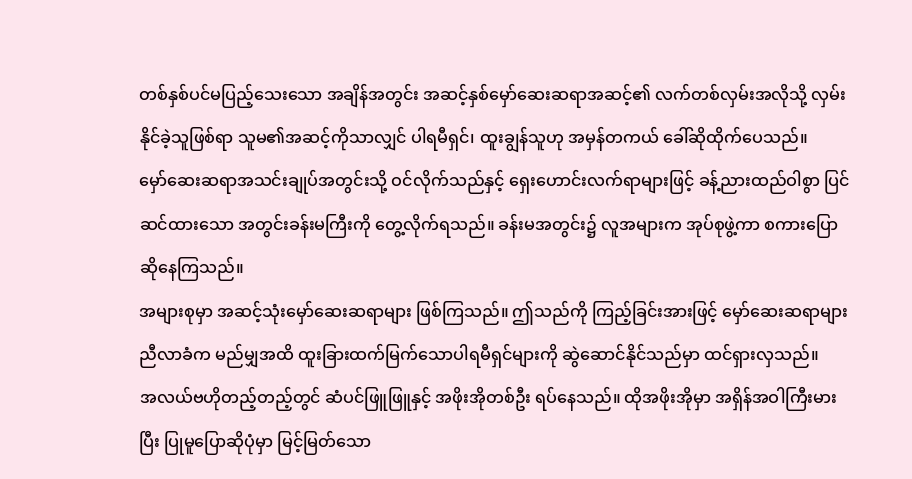တစ်နှစ်ပင်မပြည့်သေးသော အချိန်အတွင်း အဆင့်နှစ်မှော်ဆေးဆရာအဆင့်၏ လက်တစ်လှမ်းအလိုသို့ လှမ်းနိုင်ခဲ့သူဖြစ်ရာ သူမ၏အဆင့်ကိုသာလျှင် ပါရမီရှင်၊ ထူးချွန်သူဟု အမှန်တကယ် ခေါ်ဆိုထိုက်ပေသည်။
မှော်ဆေးဆရာအသင်းချုပ်အတွင်းသို့ ဝင်လိုက်သည်နှင့် ရှေးဟောင်းလက်ရာများဖြင့် ခန့်ညားထည်ဝါစွာ ပြင်ဆင်ထားသော အတွင်းခန်းမကြီးကို တွေ့လိုက်ရသည်။ ခန်းမအတွင်း၌ လူအများက အုပ်စုဖွဲ့ကာ စကားပြောဆိုနေကြသည်။
အများစုမှာ အဆင့်သုံးမှော်ဆေးဆရာများ ဖြစ်ကြသည်။ ဤသည်ကို ကြည့်ခြင်းအားဖြင့် မှော်ဆေးဆရာများညီလာခံက မည်မျှအထိ ထူးခြားထက်မြက်သောပါရမီရှင်များကို ဆွဲဆောင်နိုင်သည်မှာ ထင်ရှားလှသည်။
အလယ်ဗဟိုတည့်တည့်တွင် ဆံပင်ဖြူဖြူနှင့် အဖိုးအိုတစ်ဦး ရပ်နေသည်။ ထိုအဖိုးအိုမှာ အရှိန်အဝါကြီးမားပြီး ပြုမူပြောဆိုပုံမှာ မြင့်မြတ်သော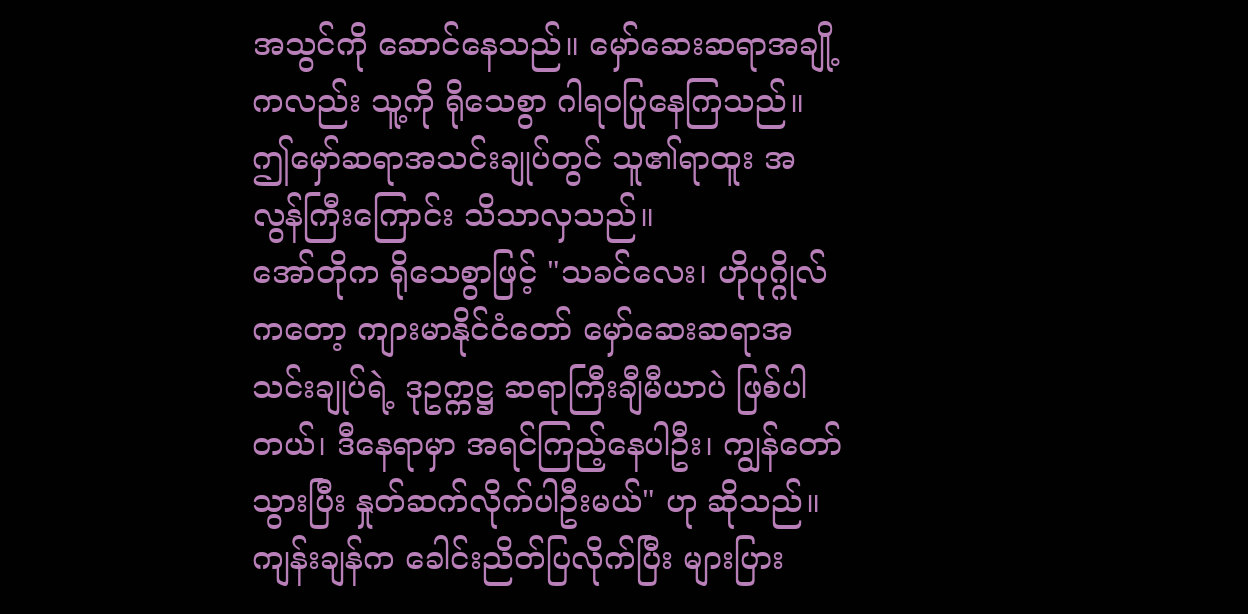အသွင်ကို ဆောင်နေသည်။ မှော်ဆေးဆရာအချို့ကလည်း သူ့ကို ရိုသေစွာ ဂါရဝပြုနေကြသည်။
ဤမှော်ဆရာအသင်းချုပ်တွင် သူ၏ရာထူး အလွန်ကြီးကြောင်း သိသာလှသည်။
အော်တိုက ရိုသေစွာဖြင့် "သခင်လေး၊ ဟိုပုဂ္ဂိုလ်ကတော့ ကျားမာနိုင်ငံတော် မှော်ဆေးဆရာအသင်းချုပ်ရဲ့ ဒုဥက္ကဋ္ဌ ဆရာကြီးချီမီယာပဲ ဖြစ်ပါတယ်၊ ဒီနေရာမှာ အရင်ကြည့်နေပါဦး၊ ကျွန်တော် သွားပြီး နှုတ်ဆက်လိုက်ပါဦးမယ်" ဟု ဆိုသည်။
ကျန်းချန်က ခေါင်းညိတ်ပြလိုက်ပြီး များပြား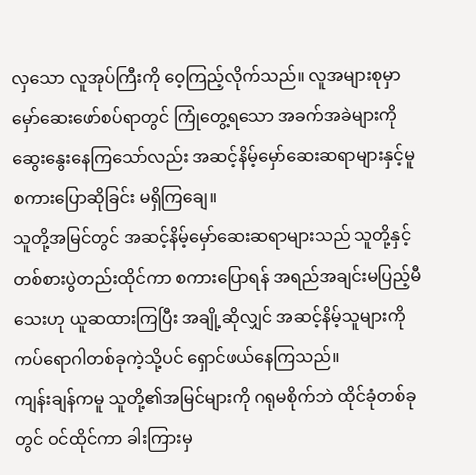လှသော လူအုပ်ကြီးကို ဝေ့ကြည့်လိုက်သည်။ လူအများစုမှာ မှော်ဆေးဖော်စပ်ရာတွင် ကြုံတွေ့ရသော အခက်အခဲများကို ဆွေးနွေးနေကြသော်လည်း အဆင့်နိမ့်မှော်ဆေးဆရာများနှင့်မူ စကားပြောဆိုခြင်း မရှိကြချေ။
သူတို့အမြင်တွင် အဆင့်နိမ့်မှော်ဆေးဆရာများသည် သူတို့နှင့် တစ်စားပွဲတည်းထိုင်ကာ စကားပြောရန် အရည်အချင်းမပြည့်မီသေးဟု ယူဆထားကြပြီး အချို့ဆိုလျှင် အဆင့်နိမ့်သူများကို ကပ်ရောဂါတစ်ခုကဲ့သို့ပင် ရှောင်ဖယ်နေကြသည်။
ကျန်းချန်ကမူ သူတို့၏အမြင်များကို ဂရုမစိုက်ဘဲ ထိုင်ခုံတစ်ခုတွင် ဝင်ထိုင်ကာ ခါးကြားမှ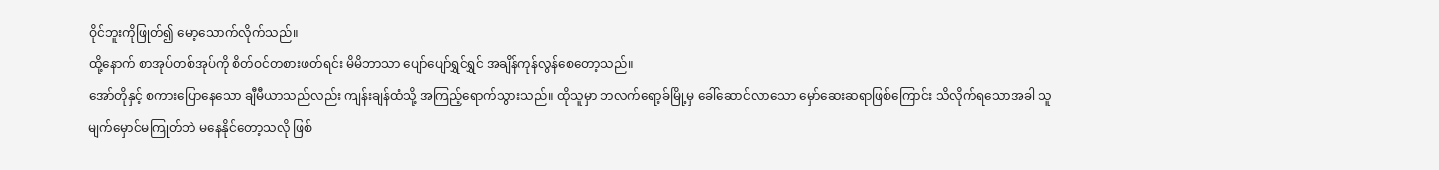ဝိုင်ဘူးကိုဖြုတ်၍ မော့သောက်လိုက်သည်။
ထို့နောက် စာအုပ်တစ်အုပ်ကို စိတ်ဝင်တစားဖတ်ရင်း မိမိဘာသာ ပျော်ပျော်ရွှင်ရွှင် အချိန်ကုန်လွန်စေတော့သည်။
အော်တိုနှင့် စကားပြောနေသော ချီမီယာသည်လည်း ကျန်းချန်ထံသို့ အကြည့်ရောက်သွားသည်။ ထိုသူမှာ ဘလက်ရော့ခ်မြို့မှ ခေါ်ဆောင်လာသော မှော်ဆေးဆရာဖြစ်ကြောင်း သိလိုက်ရသောအခါ သူ မျက်မှောင်မကြုတ်ဘဲ မနေနိုင်တော့သလို ဖြစ်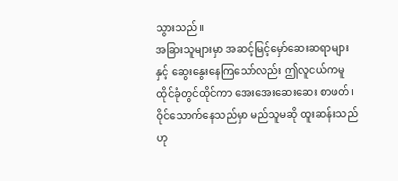သွားသည်။
အခြားသူများမှာ အဆင့်မြင့်မှော်ဆေးဆရာများနှင့် ဆွေးနွေးနေကြသော်လည်း ဤလူငယ်ကမူ ထိုင်ခုံတွင်ထိုင်ကာ အေးအေးဆေးဆေး စာဖတ်၊ ဝိုင်သောက်နေသည်မှာ မည်သူမဆို ထူးဆန်းသည်ဟု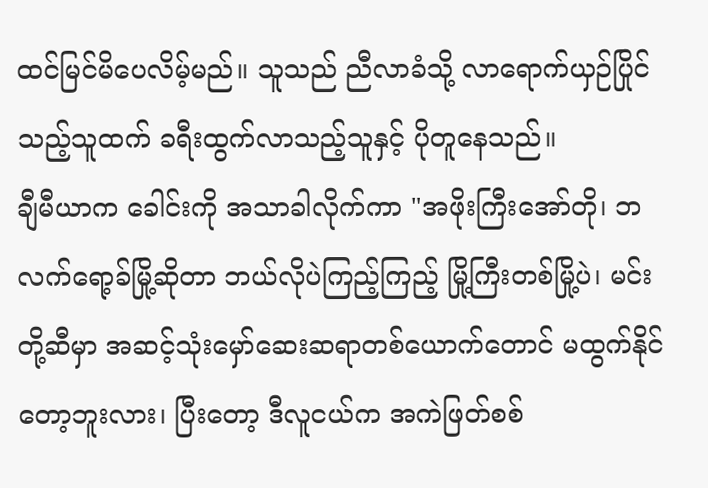ထင်မြင်မိပေလိမ့်မည်။ သူသည် ညီလာခံသို့ လာရောက်ယှဉ်ပြိုင်သည့်သူထက် ခရီးထွက်လာသည့်သူနှင့် ပိုတူနေသည်။
ချီမီယာက ခေါင်းကို အသာခါလိုက်ကာ "အဖိုးကြီးအော်တို၊ ဘလက်ရော့ခ်မြို့ဆိုတာ ဘယ်လိုပဲကြည့်ကြည့် မြို့ကြီးတစ်မြို့ပဲ၊ မင်းတို့ဆီမှာ အဆင့်သုံးမှော်ဆေးဆရာတစ်ယောက်တောင် မထွက်နိုင်တော့ဘူးလား၊ ပြီးတော့ ဒီလူငယ်က အကဲဖြတ်စစ်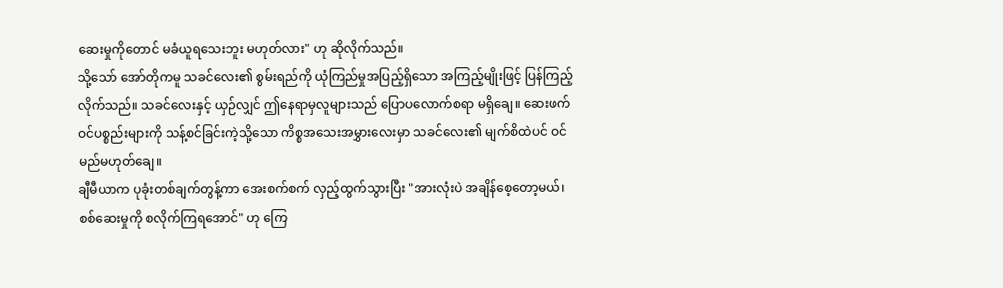ဆေးမှုကိုတောင် မခံယူရသေးဘူး မဟုတ်လား" ဟု ဆိုလိုက်သည်။
သို့သော် အော်တိုကမူ သခင်လေး၏ စွမ်းရည်ကို ယုံကြည်မှုအပြည့်ရှိသော အကြည့်မျိုးဖြင့် ပြန်ကြည့်လိုက်သည်။ သခင်လေးနှင့် ယှဉ်လျှင် ဤနေရာမှလူများသည် ပြောပလောက်စရာ မရှိချေ။ ဆေးဖက်ဝင်ပစ္စည်းများကို သန့်စင်ခြင်းကဲ့သို့သော ကိစ္စအသေးအမွှားလေးမှာ သခင်လေး၏ မျက်စိထဲပင် ဝင်မည်မဟုတ်ချေ။
ချီမီယာက ပုခုံးတစ်ချက်တွန့်ကာ အေးစက်စက် လှည့်ထွက်သွားပြီး "အားလုံးပဲ အချိန်စေ့တော့မယ်၊ စစ်ဆေးမှုကို စလိုက်ကြရအောင်" ဟု ကြေ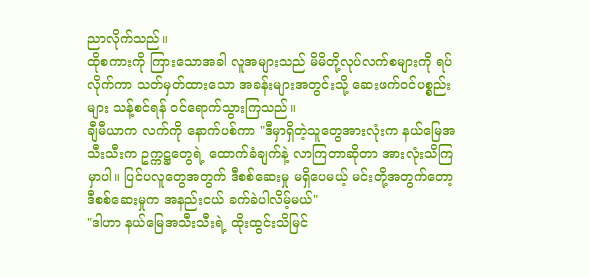ညာလိုက်သည်။
ထိုစကားကို ကြားသောအခါ လူအများသည် မိမိတို့လုပ်လက်စများကို ရပ်လိုက်ကာ သတ်မှတ်ထားသော အခန်းများအတွင်းသို့ ဆေးဖက်ဝင်ပစ္စည်းများ သန့်စင်ရန် ဝင်ရောက်သွားကြသည်။
ချီမီယာက လက်ကို နောက်ပစ်ကာ "ဒီမှာရှိတဲ့သူတွေအားလုံးက နယ်မြေအသီးသီးက ဥက္ကဋ္ဌတွေရဲ့ ထောက်ခံချက်နဲ့ လာကြတာဆိုတာ အားလုံးသိကြမှာပါ။ ပြင်ပလူတွေအတွက် ဒီစစ်ဆေးမှု မရှိပေမယ့် မင်းတို့အတွက်တော့ ဒီစစ်ဆေးမှုက အနည်းငယ် ခက်ခဲပါလိမ့်မယ်"
"ဒါဟာ နယ်မြေအသီးသီးရဲ့ ထိုးထွင်းသိမြင်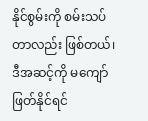နိုင်စွမ်းကို စမ်းသပ်တာလည်း ဖြစ်တယ်၊ ဒီအဆင့်ကို မကျော်ဖြတ်နိုင်ရင်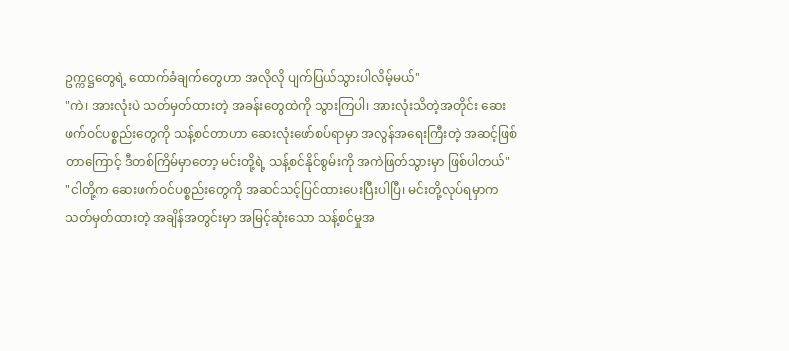ဥက္ကဋ္ဌတွေရဲ့ ထောက်ခံချက်တွေဟာ အလိုလို ပျက်ပြယ်သွားပါလိမ့်မယ်"
"ကဲ၊ အားလုံးပဲ သတ်မှတ်ထားတဲ့ အခန်းတွေထဲကို သွားကြပါ၊ အားလုံးသိတဲ့အတိုင်း ဆေးဖက်ဝင်ပစ္စည်းတွေကို သန့်စင်တာဟာ ဆေးလုံးဖော်စပ်ရာမှာ အလွန်အရေးကြီးတဲ့ အဆင့်ဖြစ်တာကြောင့် ဒီတစ်ကြိမ်မှာတော့ မင်းတို့ရဲ့ သန့်စင်နိုင်စွမ်းကို အကဲဖြတ်သွားမှာ ဖြစ်ပါတယ်"
"ငါတို့က ဆေးဖက်ဝင်ပစ္စည်းတွေကို အဆင်သင့်ပြင်ထားပေးပြီးပါပြီ၊ မင်းတို့လုပ်ရမှာက သတ်မှတ်ထားတဲ့ အချိန်အတွင်းမှာ အမြင့်ဆုံးသော သန့်စင်မှုအ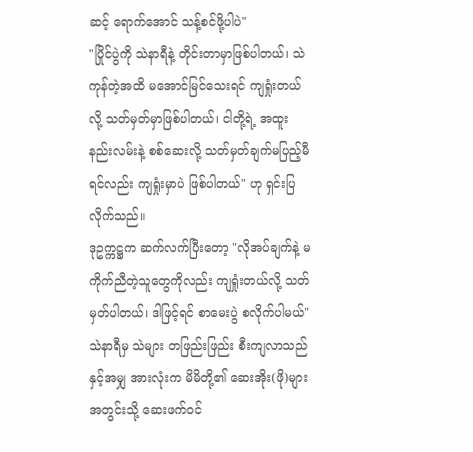ဆင့် ရောက်အောင် သန့်စင်ဖို့ပါပဲ"
"ပြိုင်ပွဲကို သဲနာရီနဲ့ တိုင်းတာမှာဖြစ်ပါတယ်၊ သဲကုန်တဲ့အထိ မအောင်မြင်သေးရင် ကျရှုံးတယ်လို့ သတ်မှတ်မှာဖြစ်ပါတယ်၊ ငါတို့ရဲ့ အထူးနည်းလမ်းနဲ့ စစ်ဆေးလို့ သတ်မှတ်ချက်မပြည့်မီရင်လည်း ကျရှုံးမှာပဲ ဖြစ်ပါတယ်" ဟု ရှင်းပြလိုက်သည်။
ဒုဥက္ကဋ္ဌက ဆက်လက်ပြီးတော့ "လိုအပ်ချက်နဲ့ မကိုက်ညီတဲ့သူတွေကိုလည်း ကျရှုံးတယ်လို့ သတ်မှတ်ပါတယ်၊ ဒါဖြင့်ရင် စာမေးပွဲ စလိုက်ပါမယ်"
သဲနာရီမှ သဲများ တဖြည်းဖြည်း စီးကျလာသည်နှင့်အမျှ အားလုံးက မိမိတို့၏ ဆေးအိုး(ဖို)များအတွင်းသို့ ဆေးဖက်ဝင်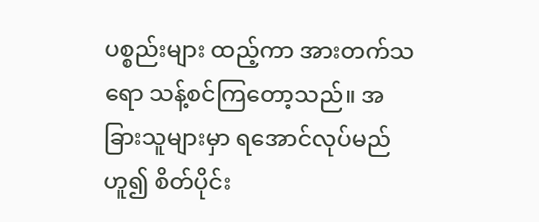ပစ္စည်းများ ထည့်ကာ အားတက်သရော သန့်စင်ကြတော့သည်။ အခြားသူများမှာ ရအောင်လုပ်မည်ဟူ၍ စိတ်ပိုင်း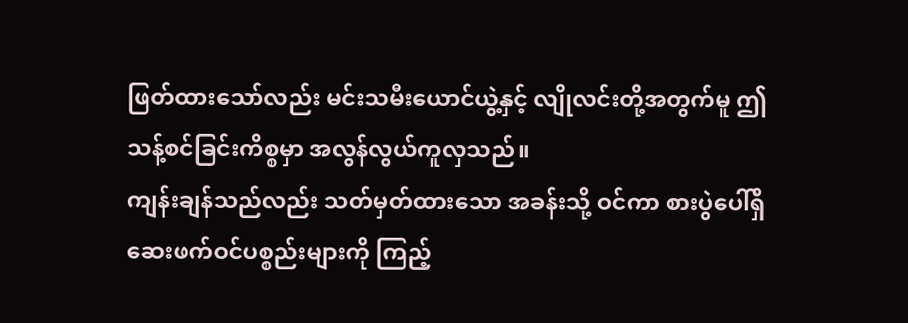ဖြတ်ထားသော်လည်း မင်းသမီးယောင်ယွဲ့နှင့် လျိုလင်းတို့အတွက်မူ ဤသန့်စင်ခြင်းကိစ္စမှာ အလွန်လွယ်ကူလှသည်။
ကျန်းချန်သည်လည်း သတ်မှတ်ထားသော အခန်းသို့ ဝင်ကာ စားပွဲပေါ်ရှိ ဆေးဖက်ဝင်ပစ္စည်းများကို ကြည့်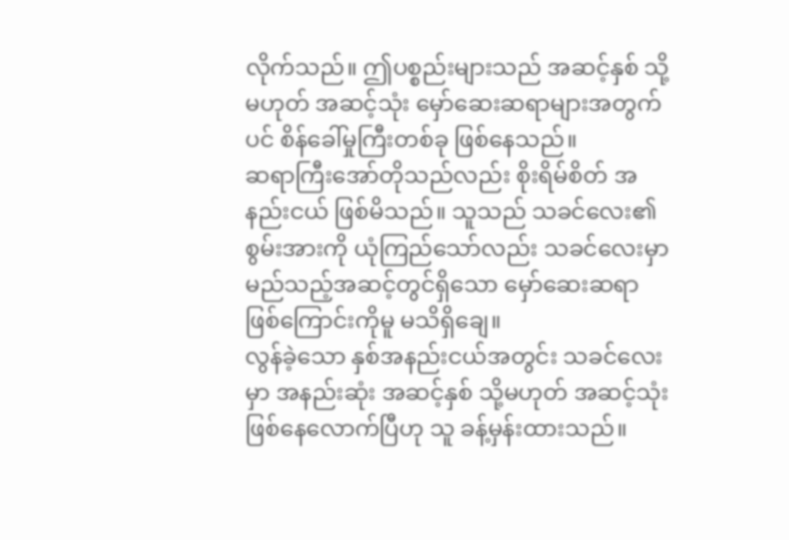လိုက်သည်။ ဤပစ္စည်းများသည် အဆင့်နှစ် သို့မဟုတ် အဆင့်သုံး မှော်ဆေးဆရာများအတွက်ပင် စိန်ခေါ်မှုကြီးတစ်ခု ဖြစ်နေသည်။
ဆရာကြီးအော်တိုသည်လည်း စိုးရိမ်စိတ် အနည်းငယ် ဖြစ်မိသည်။ သူသည် သခင်လေး၏ စွမ်းအားကို ယုံကြည်သော်လည်း သခင်လေးမှာ မည်သည့်အဆင့်တွင်ရှိသော မှော်ဆေးဆရာဖြစ်ကြောင်းကိုမူ မသိရှိချေ။
လွန်ခဲ့သော နှစ်အနည်းငယ်အတွင်း သခင်လေးမှာ အနည်းဆုံး အဆင့်နှစ် သို့မဟုတ် အဆင့်သုံး ဖြစ်နေလောက်ပြီဟု သူ ခန့်မှန်းထားသည်။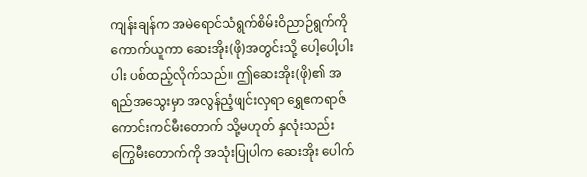ကျန်းချန်က အမဲရောင်သံရွက်စိမ်းဝိညာဉ်ရွက်ကို ကောက်ယူကာ ဆေးအိုး(ဖို)အတွင်းသို့ ပေါ့ပေါ့ပါးပါး ပစ်ထည့်လိုက်သည်။ ဤဆေးအိုး(ဖို)၏ အရည်အသွေးမှာ အလွန်ညံ့ဖျင်းလှရာ ရွှေဧကရာဇ် ကောင်းကင်မီးတောက် သို့မဟုတ် နှလုံးသည်းကြွေမီးတောက်ကို အသုံးပြုပါက ဆေးအိုး ပေါက်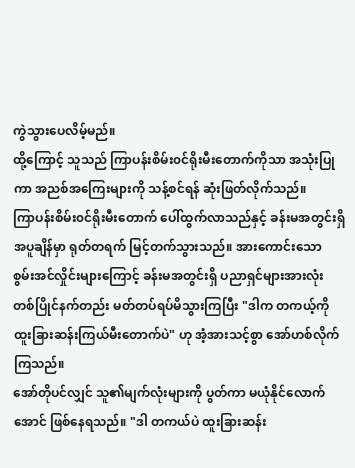ကွဲသွားပေလိမ့်မည်။
ထို့ကြောင့် သူသည် ကြာပန်းစိမ်း၀င်ရိုးမီးတောက်ကိုသာ အသုံးပြုကာ အညစ်အကြေးများကို သန့်စင်ရန် ဆုံးဖြတ်လိုက်သည်။
ကြာပန်းစိမ်း၀င်ရိုးမီးတောက် ပေါ်ထွက်လာသည်နှင့် ခန်းမအတွင်းရှိ အပူချိန်မှာ ရုတ်တရက် မြင့်တက်သွားသည်။ အားကောင်းသော စွမ်းအင်လှိုင်းများကြောင့် ခန်းမအတွင်းရှိ ပညာရှင်များအားလုံး တစ်ပြိုင်နက်တည်း မတ်တပ်ရပ်မိသွားကြပြီး "ဒါက တကယ့်ကိုထူးခြားဆန်းကြယ်မီးတောက်ပဲ" ဟု အံ့အားသင့်စွာ အော်ဟစ်လိုက်ကြသည်။
အော်တိုပင်လျှင် သူ၏မျက်လုံးများကို ပွတ်ကာ မယုံနိုင်လောက်အောင် ဖြစ်နေရသည်။ "ဒါ တကယ်ပဲ ထူးခြားဆန်း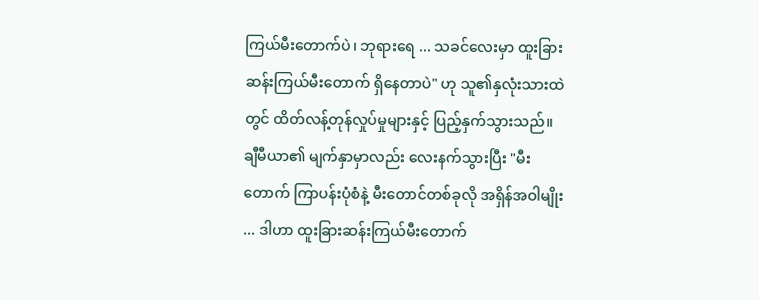ကြယ်မီးတောက်ပဲ၊ ဘုရားရေ ... သခင်လေးမှာ ထူးခြားဆန်းကြယ်မီးတောက် ရှိနေတာပဲ" ဟု သူ၏နှလုံးသားထဲတွင် ထိတ်လန့်တုန်လှုပ်မှုများနှင့် ပြည့်နှက်သွားသည်။
ချီမီယာ၏ မျက်နှာမှာလည်း လေးနက်သွားပြီး "မီးတောက် ကြာပန်းပုံစံနဲ့ မီးတောင်တစ်ခုလို အရှိန်အဝါမျိုး ... ဒါဟာ ထူးခြားဆန်းကြယ်မီးတောက်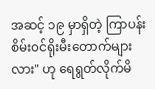အဆင့် ၁၉ မှာရှိတဲ့ ကြာပန်းစိမ်း၀င်ရိုးမီးတောက်များလား" ဟု ရေရွတ်လိုက်မိ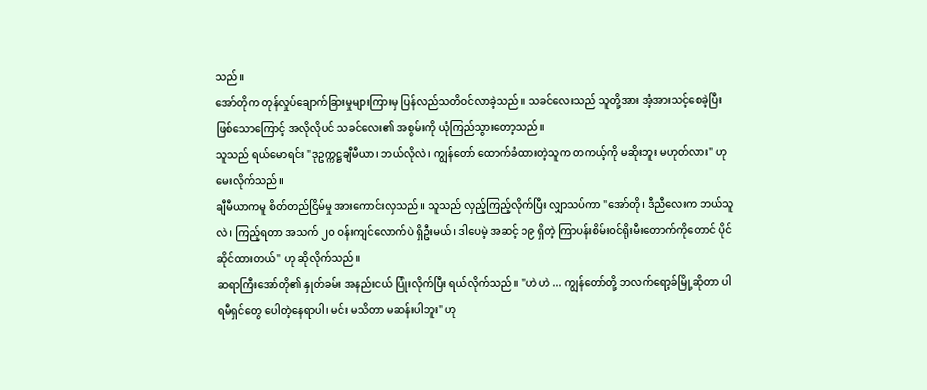သည်။
အော်တိုက တုန်လှုပ်ချောက်ခြားမှုများကြားမှ ပြန်လည်သတိဝင်လာခဲ့သည်။ သခင်လေးသည် သူတို့အား အံ့အားသင့်စေခဲ့ပြီးဖြစ်သောကြောင့် အလိုလိုပင် သခင်လေး၏ အစွမ်းကို ယုံကြည်သွားတော့သည်။
သူသည် ရယ်မောရင်း "ဒုဥက္ကဋ္ဌချီမီယာ၊ ဘယ်လိုလဲ၊ ကျွန်တော် ထောက်ခံထားတဲ့သူက တကယ့်ကို မဆိုးဘူး မဟုတ်လား" ဟု မေးလိုက်သည်။
ချီမီယာကမူ စိတ်တည်ငြိမ်မှု အားကောင်းလှသည်။ သူသည် လှည့်ကြည့်လိုက်ပြီး လျှာသပ်ကာ "အော်တို၊ ဒီညီလေးက ဘယ်သူလဲ၊ ကြည့်ရတာ အသက် ၂၀ ဝန်းကျင်လောက်ပဲ ရှိဦးမယ်၊ ဒါပေမဲ့ အဆင့် ၁၉ ရှိတဲ့ ကြာပန်းစိမ်း၀င်ရိုးမီးတောက်ကိုတောင် ပိုင်ဆိုင်ထားတယ်" ဟု ဆိုလိုက်သည်။
ဆရာကြီးအော်တို၏ နှုတ်ခမ်း အနည်းငယ် ပြုံးလိုက်ပြီး ရယ်လိုက်သည်။ "ဟဲ ဟဲ ... ကျွန်တော်တို့ ဘလက်ရော့ခ်မြို့ဆိုတာ ပါရမီရှင်တွေ ပေါတဲ့နေရာပါ၊ မင်း မသိတာ မဆန်းပါဘူး" ဟု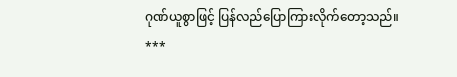ဂုဏ်ယူစွာဖြင့် ပြန်လည်ပြောကြားလိုက်တော့သည်။
***